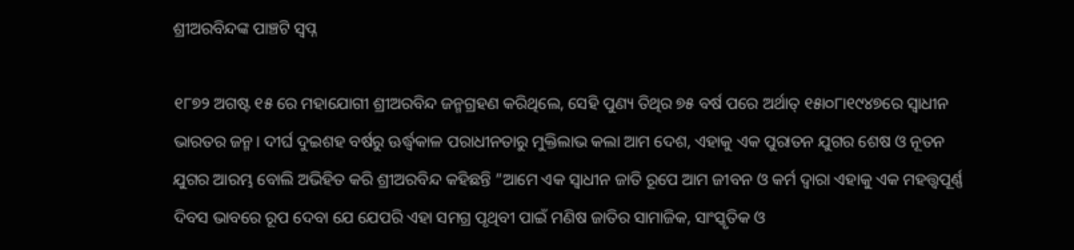ଶ୍ରୀଅରବିନ୍ଦଙ୍କ ପାଞ୍ଚଟି ସ୍ବପ୍ନ

୧୮୭୨ ଅଗଷ୍ଟ ୧୫ ରେ ମହାଯୋଗୀ ଶ୍ରୀଅରବିନ୍ଦ ଜନ୍ମଗ୍ରହଣ କରିଥିଲେ, ସେହି ପୁଣ୍ୟ ତିଥିର ୭୫ ବର୍ଷ ପରେ ଅର୍ଥାତ୍‌ ୧୫ା୦୮ା୧୯୪୭ରେ ସ୍ବାଧୀନ ଭାରତର ଜନ୍ମ। ଦୀର୍ଘ ଦୁଇଶହ ବର୍ଷରୁ ଊର୍ଦ୍ଧ୍ୱକାଳ ପରାଧୀନତାରୁ ମୁକ୍ତିଲାଭ କଲା ଆମ ଦେଶ, ଏହାକୁ ଏକ ପୁରାତନ ଯୁଗର ଶେଷ ଓ ନୂତନ ଯୁଗର ଆରମ୍ଭ ବୋଲି ଅଭିହିତ କରି ଶ୍ରୀଅରବିନ୍ଦ କହିଛନ୍ତି ”ଆମେ ଏକ ସ୍ବାଧୀନ ଜାତି ରୂପେ ଆମ ଜୀବନ ଓ କର୍ମ ଦ୍ୱାରା ଏହାକୁ ଏକ ମହତ୍ତ୍ୱପୂର୍ଣ୍ଣ ଦିବସ ଭାବରେ ରୂପ ଦେବା ଯେ ଯେପରି ଏହା ସମଗ୍ର ପୃଥିବୀ ପାଇଁ ମଣିଷ ଜାତିର ସାମାଜିକ, ସାଂସ୍କୃତିକ ଓ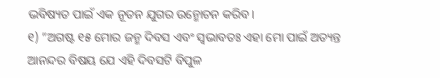ଭବିଷ୍ୟତ ପାଇଁ ଏକ ନୂତନ ଯୁଗର ଉନ୍ମୋଚନ କରିବ।
୧) ”ଅଗଷ୍ଟ ୧୫ ମୋର ଜନ୍ମ ଦିବସ ଏବଂ ସ୍ବଭାବତଃ ଏହା ମୋ ପାଇଁ ଅତ୍ୟନ୍ତ ଆନନ୍ଦର ବିଷୟ ଯେ ଏହି ଦିବସଟି ବିପୁଳ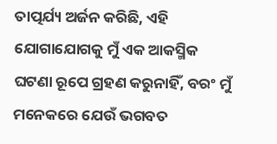ତାତ୍ପର୍ଯ୍ୟ ଅର୍ଜନ କରିଛି, ଏହି ଯୋଗାଯୋଗକୁ ମୁଁ ଏକ ଆକସ୍ମିକ ଘଟଣା ରୂପେ ଗ୍ରହଣ କରୁନାହିଁ, ବରଂ ମୁଁ ମନେକରେ ଯେଉଁ ଭଗବତ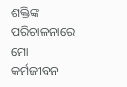ଶକ୍ତିଙ୍କ ପରିଚାଳନାରେ ମୋ କର୍ମଜୀବନ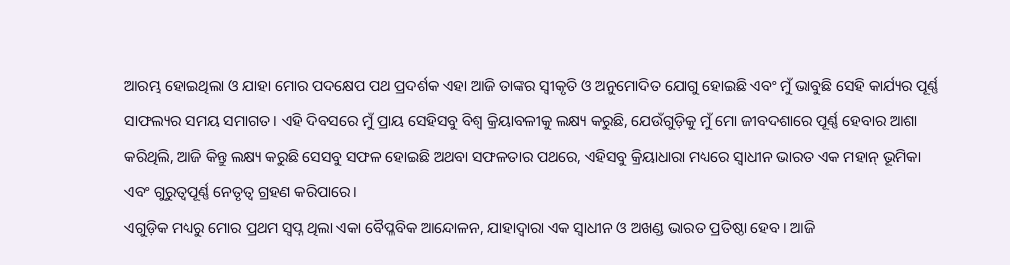ଆରମ୍ଭ ହୋଇଥିଲା ଓ ଯାହା ମୋର ପଦକ୍ଷେପ ପଥ ପ୍ରଦର୍ଶକ ଏହା ଆଜି ତାଙ୍କର ସ୍ବୀକୃତି ଓ ଅନୁମୋଦିତ ଯୋଗୁ ହୋଇଛି ଏବଂ ମୁଁ ଭାବୁଛି ସେହି କାର୍ଯ୍ୟର ପୂର୍ଣ୍ଣ ସାଫଲ୍ୟର ସମୟ ସମାଗତ। ଏହି ଦିବସରେ ମୁଁ ପ୍ରାୟ ସେହିସବୁ ବିଶ୍ୱ କ୍ରିୟାବଳୀକୁ ଲକ୍ଷ୍ୟ କରୁଛି, ଯେଉଁଗୁଡ଼ିକୁ ମୁଁ ମୋ ଜୀବଦଶାରେ ପୂର୍ଣ୍ଣ ହେବାର ଆଶା କରିଥିଲି, ଆଜି କିନ୍ତୁ ଲକ୍ଷ୍ୟ କରୁଛି ସେସବୁ ସଫଳ ହୋଇଛି ଅଥବା ସଫଳତାର ପଥରେ, ଏହିସବୁ କ୍ରିୟାଧାରା ମଧ୍ୟରେ ସ୍ବାଧୀନ ଭାରତ ଏକ ମହାନ୍‌ ଭୂମିକା ଏବଂ ଗୁରୁତ୍ୱପୂର୍ଣ୍ଣ ନେତୃତ୍ୱ ଗ୍ରହଣ କରିପାରେ।
ଏଗୁଡ଼ିକ ମଧ୍ୟରୁ ମୋର ପ୍ରଥମ ସ୍ବପ୍ନ ଥିଲା ଏକା ବୈପ୍ଳବିକ ଆନ୍ଦୋଳନ, ଯାହାଦ୍ୱାରା ଏକ ସ୍ବାଧୀନ ଓ ଅଖଣ୍ଡ ଭାରତ ପ୍ରତିଷ୍ଠା ହେବ। ଆଜି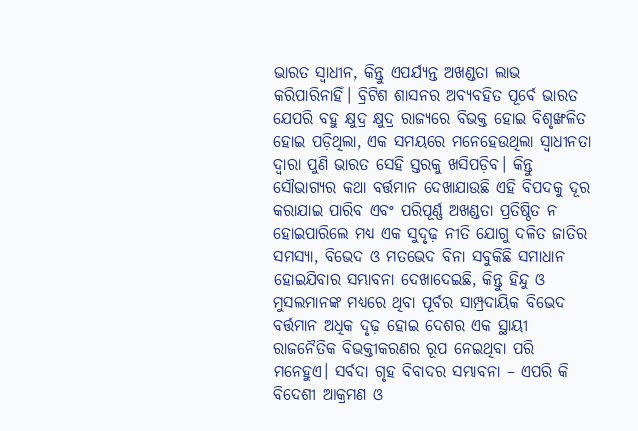ଭାରତ ସ୍ବାଧୀନ, କିନ୍ତୁ ଏପର୍ଯ୍ୟନ୍ତ ଅଖଣ୍ଡତା ଲାଭ କରିପାରିନାହିଁ। ବ୍ରିଟିଶ ଶାସନର ଅବ୍ୟବହିତ ପୂର୍ବେ ଭାରତ ଯେପରି ବହୁ କ୍ଷୁଦ୍ର କ୍ଷୁଦ୍ର ରାଜ୍ୟରେ ବିଭକ୍ତ ହୋଇ ବିଶୃଙ୍ଖଳିତ ହୋଇ ପଡ଼ିଥିଲା, ଏକ ସମୟରେ ମନେହେଉଥିଲା ସ୍ବାଧୀନତା ଦ୍ୱାରା ପୁଣି ଭାରତ ସେହି ସ୍ତରକୁ ଖସିପଡ଼ିବ। କିନ୍ତୁ ସୌଭାଗ୍ୟର କଥା ବର୍ତ୍ତମାନ ଦେଖାଯାଉଛି ଏହି ବିପଦକୁ ଦୂର କରାଯାଇ ପାରିବ ଏବଂ ପରିପୂର୍ଣ୍ଣ ଅଖଣ୍ଡତା ପ୍ରତିଷ୍ଠିତ ନ ହୋଇପାରିଲେ ମଧ୍ୟ ଏକ ସୁଦୃଢ଼ ନୀତି ଯୋଗୁ ଦଳିତ ଜାତିର ସମସ୍ୟା, ବିଭେଦ ଓ ମତଭେଦ ବିନା ସବୁକିଛି ସମାଧାନ ହୋଇଯିବାର ସମ୍ଭାବନା ଦେଖାଦେଇଛି, କିନ୍ତୁ ହିନ୍ଦୁ ଓ ମୁସଲମାନଙ୍କ ମଧ୍ୟରେ ଥିବା ପୂର୍ବର ସାମ୍ପ୍ରଦାୟିକ ବିଭେଦ ବର୍ତ୍ତମାନ ଅଧିକ ଦୃଢ଼ ହୋଇ ଦେଶର ଏକ ସ୍ଥାୟୀ ରାଜନୈତିକ ବିଭକ୍ତୀକରଣର ରୂପ ନେଇଥିବା ପରି ମନେହୁଏ। ସର୍ବଦା ଗୃହ ବିବାଦର ସମ୍ଭାବନା – ଏପରି କି ବିଦେଶୀ ଆକ୍ରମଣ ଓ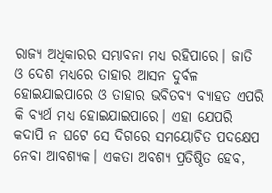ରାଜ୍ୟ ଅଧିକାରର ସମ୍ଭାବନା ମଧ୍ୟ ରହିପାରେ। ଜାତି ଓ ଦେଶ ମଧ୍ୟରେ ତାହାର ଆସନ ଦୁର୍ବଳ ହୋଇଯାଇପାରେ ଓ ତାହାର ଭବିତବ୍ୟ ବ୍ୟାହତ ଏପରି କି ବ୍ୟର୍ଥ ମଧ୍ୟ ହୋଇଯାଇପାରେ। ଏହା ଯେପରି କଦାପି ନ ଘଟେ ସେ ଦିଗରେ ସମୟୋଚିତ ପଦକ୍ଷେପ ନେବା ଆବଶ୍ୟକ। ଏକତା ଅବଶ୍ୟ ପ୍ରତିଷ୍ଠିତ ହେବ,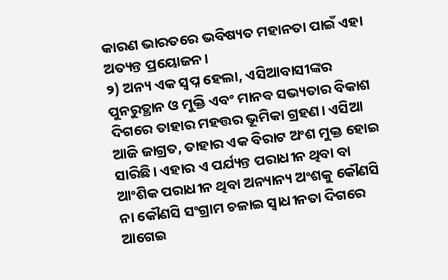କାରଣ ଭାରତରେ ଭବିଷ୍ୟତ ମହାନତା ପାଇଁ ଏହା ଅତ୍ୟନ୍ତ ପ୍ରୟୋଜନ।
୨) ଅନ୍ୟ ଏକ ସ୍ବପ୍ନ ହେଲା, ଏସିଆବାସୀଙ୍କର ପୁନରୁତ୍ଥାନ ଓ ମୁକ୍ତି ଏବଂ ମାନବ ସଭ୍ୟତାର ବିକାଶ ଦିଗରେ ତାହାର ମହତ୍ତର ଭୂମିକା ଗ୍ରହଣ। ଏସିଆ ଆଜି ଜାଗ୍ରତ, ତାହାର ଏକ ବିରାଟ ଅଂଶ ମୁକ୍ତ ହୋଇ ସାରିଛି। ଏହାର ଏ ପର୍ଯ୍ୟନ୍ତ ପରାଧୀନ ଥିବା ବା ଆଂଶିକ ପରାଧୀନ ଥିବା ଅନ୍ୟାନ୍ୟ ଅଂଶକୁ କୌଣସି ନା କୌଣସି ସଂଗ୍ରାମ ଚଳାଇ ସ୍ବାଧୀନତା ଦିଗରେ ଆଗେଇ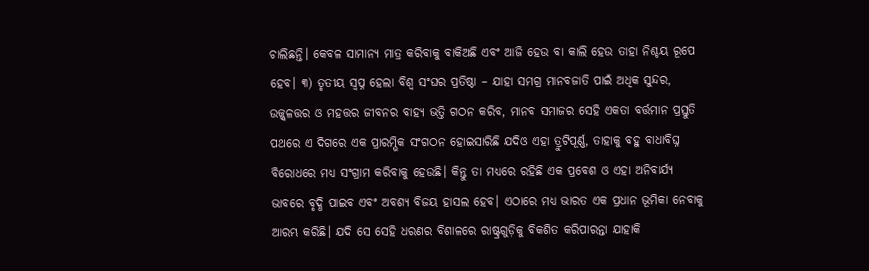ଚାଲିଛନ୍ତି। କେବଳ ସାମାନ୍ୟ ମାତ୍ର କରିବାକୁ ବାକିଅଛି ଏବଂ ଆଜି ହେଉ ବା କାଲି ହେଉ ତାହା ନିଶ୍ଚୟ ରୂପେ ହେବ। ୩) ତୃତୀୟ ସ୍ବପ୍ନ ହେଲା ବିଶ୍ୱ ସଂଘର ପ୍ରତିଷ୍ଠା – ଯାହା ସମଗ୍ର ମାନବଜାତି ପାଇଁ ଅଧିକ ସୁନ୍ଦର, ଉଜ୍ଜ୍ୱଳତ୍ତର ଓ ମହତ୍ତର ଜୀବନର ବାହ୍ୟ ଭତ୍ତି ଗଠନ କରିବ, ମାନବ ସମାଜର ସେହି ଏକତା ବର୍ତ୍ତମାନ ପ୍ରସ୍ତୁତି ପଥରେ ଏ ଦିଗରେ ଏକ ପ୍ରାରମ୍ଭିକ ସଂଗଠନ ହୋଇସାରିଛି ଯଦିଓ ଏହା ତ୍ରୁଟିପୂର୍ଣ୍ଣ, ତାହାକୁ ବହୁ ବାଧାବିଘ୍ନ ବିରୋଧରେ ମଧ୍ୟ ସଂଗ୍ରାମ କରିବାକୁ ହେଉଛି। କିନ୍ତୁ ତା ମଧ୍ୟରେ ରହିଛି ଏକ ପ୍ରବେଶ ଓ ଏହା ଅନିବାର୍ଯ୍ୟ ଭାବରେ ବୃଦ୍ଧି ପାଇବ ଏବଂ ଅବଶ୍ୟ ବିଜୟ ହାସଲ ହେବ। ଏଠାରେ ମଧ୍ୟ ଭାରତ ଏକ ପ୍ରଧାନ ଭୂମିକା ନେବାକୁ ଆରମ୍ଭ କରିଛି। ଯଦି ସେ ସେହି ଧରଣର ବିଶାଳରେ ରାଷ୍ଟ୍ରଗୁଡ଼ିକୁ ବିକଶିତ କରିପାରନ୍ତା ଯାହାକି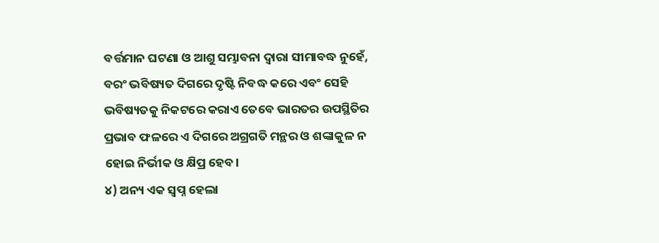ବର୍ତ୍ତମାନ ଘଟଣା ଓ ଆଶୁ ସମ୍ଭାବନା ଦ୍ୱାରା ସୀମାବଦ୍ଧ ନୁହେଁ, ବରଂ ଭବିଷ୍ୟତ ଦିଗରେ ଦୃଷ୍ଟି ନିବଦ୍ଧ କରେ ଏବଂ ସେହି ଭବିଷ୍ୟତକୁ ନିକଟରେ କରାଏ ତେବେ ଭାରତର ଉପସ୍ଥିତିର ପ୍ରଭାବ ଫଳରେ ଏ ଦିଗରେ ଅଗ୍ରଗତି ମନ୍ଥର ଓ ଶଙ୍କାକୁଳ ନ ହୋଇ ନିର୍ଭୀକ ଓ କ୍ଷିପ୍ର ହେବ।
୪) ଅନ୍ୟ ଏକ ସ୍ବପ୍ନ ହେଲା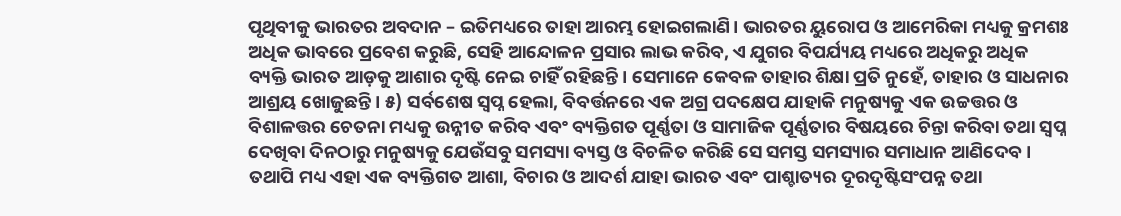ପୃଥିବୀକୁ ଭାରତର ଅବଦାନ – ଇତିମଧ୍ୟରେ ତାହା ଆରମ୍ଭ ହୋଇଗଲାଣି। ଭାରତର ୟୁରୋପ ଓ ଆମେରିକା ମଧ୍ୟକୁ କ୍ରମଶଃ ଅଧିକ ଭାବରେ ପ୍ରବେଶ କରୁଛି, ସେହି ଆନ୍ଦୋଳନ ପ୍ରସାର ଲାଭ କରିବ, ଏ ଯୁଗର ବିପର୍ଯ୍ୟୟ ମଧ୍ୟରେ ଅଧିକରୁ ଅଧିକ ବ୍ୟକ୍ତି ଭାରତ ଆଡ଼କୁ ଆଶାର ଦୃଷ୍ଟି ନେଇ ଚାହିଁ ରହିଛନ୍ତି। ସେମାନେ କେବଳ ତାହାର ଶିକ୍ଷା ପ୍ରତି ନୁହେଁ, ତାହାର ଓ ସାଧନାର ଆଶ୍ରୟ ଖୋଜୁଛନ୍ତି। ୫) ସର୍ବଶେଷ ସ୍ବପ୍ନ ହେଲା, ବିବର୍ତ୍ତନରେ ଏକ ଅଗ୍ର ପଦକ୍ଷେପ ଯାହାକି ମନୁଷ୍ୟକୁ ଏକ ଉଚ୍ଚତ୍ତର ଓ ବିଶାଳତ୍ତର ଚେତନା ମଧ୍ୟକୁ ଉନ୍ନୀତ କରିବ ଏବଂ ବ୍ୟକ୍ତିଗତ ପୂର୍ଣ୍ଣତା ଓ ସାମାଜିକ ପୂର୍ଣ୍ଣତାର ବିଷୟରେ ଚିନ୍ତା କରିବା ତଥା ସ୍ବପ୍ନ ଦେଖିବା ଦିନଠାରୁ ମନୁଷ୍ୟକୁ ଯେଉଁସବୁ ସମସ୍ୟା ବ୍ୟସ୍ତ ଓ ବିଚଳିତ କରିଛି ସେ ସମସ୍ତ ସମସ୍ୟାର ସମାଧାନ ଆଣିଦେବ। ତଥାପି ମଧ୍ୟ ଏହା ଏକ ବ୍ୟକ୍ତିଗତ ଆଶା, ବିଚାର ଓ ଆଦର୍ଶ ଯାହା ଭାରତ ଏବଂ ପାଶ୍ଚାତ୍ୟର ଦୂରଦୃଷ୍ଟିସଂପନ୍ନ ତଥା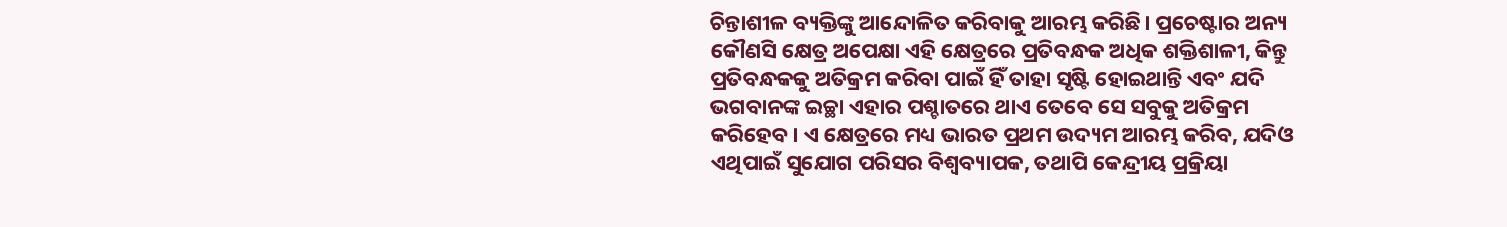ଚିନ୍ତାଶୀଳ ବ୍ୟକ୍ତିଙ୍କୁ ଆନ୍ଦୋଳିତ କରିବାକୁ ଆରମ୍ଭ କରିଛି। ପ୍ରଚେଷ୍ଟାର ଅନ୍ୟ କୌଣସି କ୍ଷେତ୍ର ଅପେକ୍ଷା ଏହି କ୍ଷେତ୍ରରେ ପ୍ରତିବନ୍ଧକ ଅଧିକ ଶକ୍ତିଶାଳୀ, କିନ୍ତୁ ପ୍ରତିବନ୍ଧକକୁ ଅତିକ୍ରମ କରିବା ପାଇଁ ହିଁ ତାହା ସୃଷ୍ଟି ହୋଇଥାନ୍ତି ଏବଂ ଯଦି ଭଗବାନଙ୍କ ଇଚ୍ଛା ଏହାର ପଶ୍ଚାତରେ ଥାଏ ତେବେ ସେ ସବୁକୁ ଅତିକ୍ରମ କରିହେବ। ଏ କ୍ଷେତ୍ରରେ ମଧ୍ୟ ଭାରତ ପ୍ରଥମ ଉଦ୍ୟମ ଆରମ୍ଭ କରିବ, ଯଦିଓ ଏଥିପାଇଁ ସୁଯୋଗ ପରିସର ବିଶ୍ୱବ୍ୟାପକ, ତଥାପି କେନ୍ଦ୍ରୀୟ ପ୍ରକ୍ରିୟା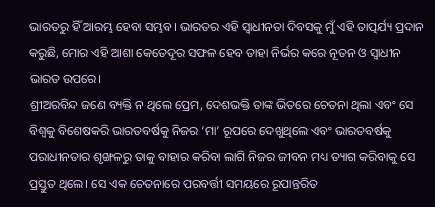ଭାରତରୁ ହିଁ ଆରମ୍ଭ ହେବା ସମ୍ଭବ। ଭାରତର ଏହି ସ୍ବାଧୀନତା ଦିବସକୁ ମୁଁ ଏହି ତାତ୍ପର୍ଯ୍ୟ ପ୍ରଦାନ କରୁଛି, ମୋର ଏହି ଆଶା କେତେଦୂର ସଫଳ ହେବ ତାହା ନିର୍ଭର କରେ ନୂତନ ଓ ସ୍ବାଧୀନ ଭାରତ ଉପରେ।
ଶ୍ରୀଅରବିନ୍ଦ ଜଣେ ବ୍ୟକ୍ତି ନ ଥିଲେ ପ୍ରେମ, ଦେଶଭକ୍ତି ତାଙ୍କ ଭିତରେ ଚେତନା ଥିଲା ଏବଂ ସେ ବିଶ୍ୱକୁ ବିଶେଷକରି ଭାରତବର୍ଷକୁ ନିଜର ‘ମା’ ରୂପରେ ଦେଖୁଥିଲେ ଏବଂ ଭାରତବର୍ଷକୁ ପରାଧୀନତାର ଶୃଙ୍ଖଳରୁ ତାକୁ ବାହାର କରିବା ଲାଗି ନିଜର ଜୀବନ ମଧ୍ୟ ତ୍ୟାଗ କରିବାକୁ ସେ ପ୍ରସ୍ତୁତ ଥିଲେ। ସେ ଏକ ଚେତନାରେ ପରବର୍ତ୍ତୀ ସମୟରେ ରୂପାନ୍ତରିତ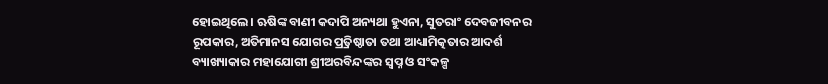ହୋଇଥିଲେ। ଋଷିଙ୍କ ବାଣୀ କଦାପି ଅନ୍ୟଥା ହୁଏନା, ସୁତରାଂ ଦେବଜୀବନର ରୂପକାର, ଅତିମାନସ ଯୋଗର ପ୍ର୍ରତିଷ୍ଠାତା ତଥା ଆଧ୍ୟାମିତ୍କତାର ଆଦର୍ଶ ବ୍ୟାଖ୍ୟାକାର ମହାଯୋଗୀ ଶ୍ରୀଅରବିନ୍ଦଙ୍କର ସ୍ବପ୍ନ ଓ ସଂକଳ୍ପ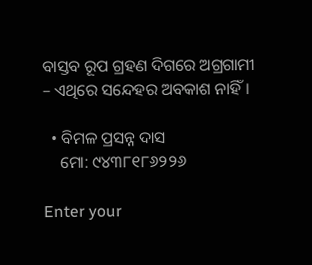ବାସ୍ତବ ରୂପ ଗ୍ରହଣ ଦିଗରେ ଅଗ୍ରଗାମୀ – ଏଥିରେ ସନ୍ଦେହର ଅବକାଶ ନାହିଁ।

  • ବିମଳ ପ୍ରସନ୍ନ ଦାସ
    ମୋ: ୯୪୩୮୧୮୬୨୨୬

Enter your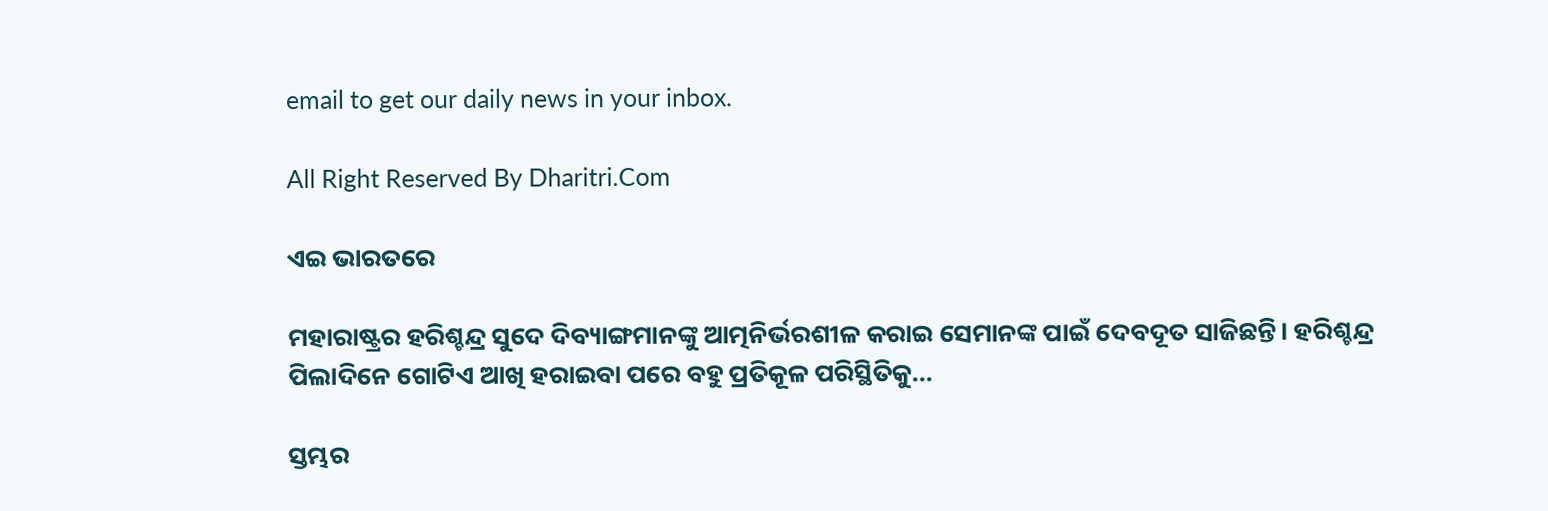email to get our daily news in your inbox.

All Right Reserved By Dharitri.Com

ଏଇ ଭାରତରେ

ମହାରାଷ୍ଟ୍ରର ହରିଶ୍ଚନ୍ଦ୍ର ସୁଦେ ଦିବ୍ୟାଙ୍ଗମାନଙ୍କୁ ଆତ୍ମନିର୍ଭରଶୀଳ କରାଇ ସେମାନଙ୍କ ପାଇଁ ଦେବଦୂତ ସାଜିଛନ୍ତି। ହରିଶ୍ଚନ୍ଦ୍ର ପିଲାଦିନେ ଗୋଟିଏ ଆଖି ହରାଇବା ପରେ ବହୁ ପ୍ରତିକୂଳ ପରିସ୍ଥିତିକୁ...

ସ୍ତମ୍ଭର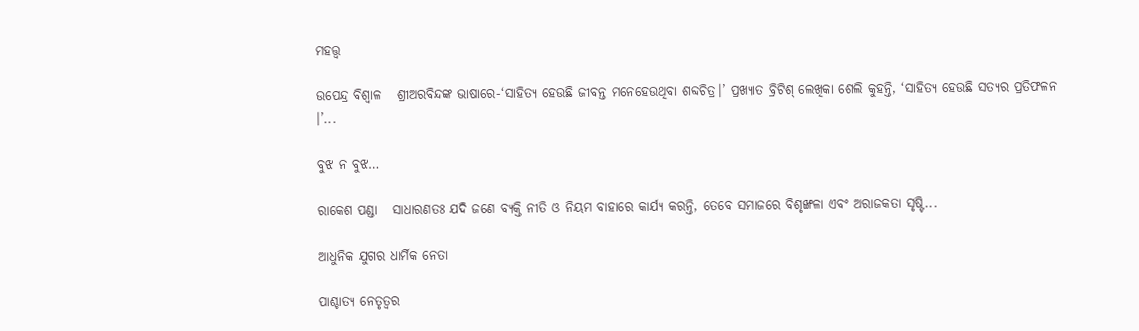ମହତ୍ତ୍ୱ

ଉପେନ୍ଦ୍ର ବିଶ୍ୱାଳ   ଶ୍ରୀଅରବିନ୍ଦଙ୍କ ଭାଷାରେ-‘ସାହିତ୍ୟ ହେଉଛି ଜୀବନ୍ତ ମନେହେଉଥିବା ଶବ୍ଦଚିତ୍ର।’ ପ୍ରଖ୍ୟାତ ବ୍ରିଟିଶ୍‌ ଲେଖିକା ଶେଲି କୁହନ୍ତି, ‘ସାହିତ୍ୟ ହେଉଛି ସତ୍ୟର ପ୍ରତିଫଳନ ।’...

ବୁଝ ନ ବୁଝ…

ରାକେଶ ପଣ୍ଡା   ସାଧାରଣତଃ ଯଦି ଜଣେ ବ୍ୟକ୍ତି ନୀତି ଓ ନିୟମ ବାହାରେ କାର୍ଯ୍ୟ କରନ୍ତି, ତେବେ ସମାଜରେ ବିଶୃଙ୍ଖଳା ଏବଂ ଅରାଜକତା ସୃଷ୍ଟି...

ଆଧୁନିକ ଯୁଗର ଧାର୍ମିକ ନେତା

ପାଶ୍ଚାତ୍ୟ ନେତୃତ୍ୱର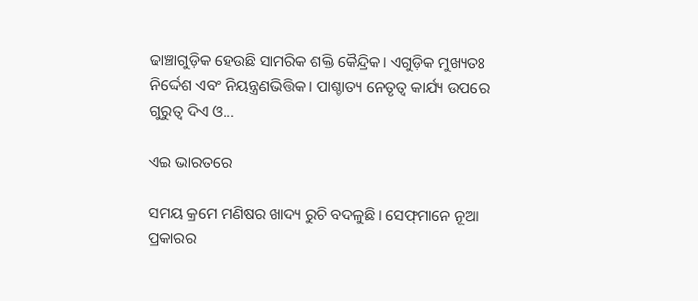ଢାଞ୍ଚାଗୁଡ଼ିକ ହେଉଛି ସାମରିକ ଶକ୍ତି କୈନ୍ଦ୍ରିକ। ଏଗୁଡ଼ିକ ମୁଖ୍ୟତଃ ନିର୍ଦ୍ଦେଶ ଏବଂ ନିୟନ୍ତ୍ରଣଭିତ୍ତିକ। ପାଶ୍ଚାତ୍ୟ ନେତୃତ୍ୱ କାର୍ଯ୍ୟ ଉପରେ ଗୁରୁତ୍ୱ ଦିଏ ଓ...

ଏଇ ଭାରତରେ

ସମୟ କ୍ରମେ ମଣିଷର ଖାଦ୍ୟ ରୁଚି ବଦଳୁଛି। ସେଫ୍‌ମାନେ ନୂଆ ପ୍ରକାରର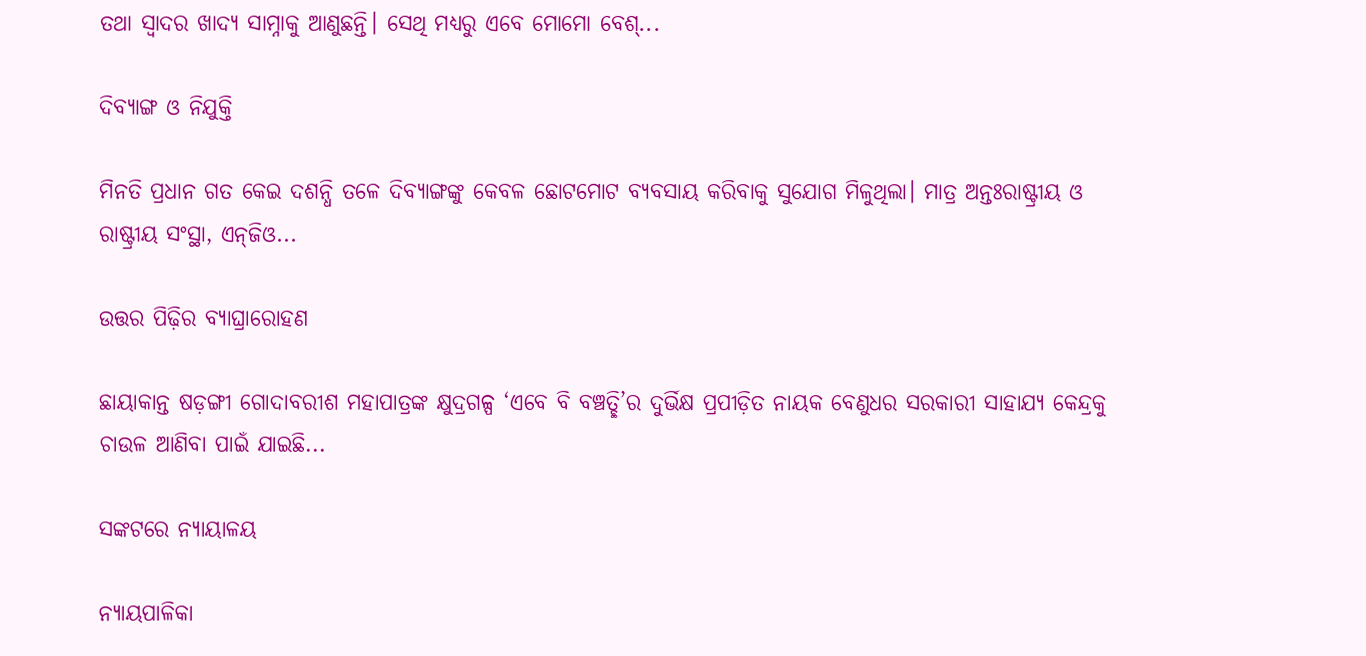ତଥା ସ୍ବାଦର ଖାଦ୍ୟ ସାମ୍ନାକୁ ଆଣୁଛନ୍ତି। ସେଥି ମଧ୍ୟରୁ ଏବେ ମୋମୋ ବେଶ୍‌...

ଦିବ୍ୟାଙ୍ଗ ଓ ନିଯୁକ୍ତି

ମିନତି ପ୍ରଧାନ ଗତ କେଇ ଦଶନ୍ଧି ତଳେ ଦିବ୍ୟାଙ୍ଗଙ୍କୁ କେବଳ ଛୋଟମୋଟ ବ୍ୟବସାୟ କରିବାକୁ ସୁଯୋଗ ମିଳୁଥିଲା। ମାତ୍ର ଅନ୍ତଃରାଷ୍ଟ୍ରୀୟ ଓ ରାଷ୍ଟ୍ରୀୟ ସଂସ୍ଥା, ଏନ୍‌ଜିଓ...

ଉତ୍ତର ପିଢ଼ିର ବ୍ୟାଘ୍ରାରୋହଣ

ଛାୟାକାନ୍ତ ଷଡ଼ଙ୍ଗୀ ଗୋଦାବରୀଶ ମହାପାତ୍ରଙ୍କ କ୍ଷୁଦ୍ରଗଳ୍ପ ‘ଏବେ ବି ବଞ୍ଚତ୍ଛି’ର ଦୁର୍ଭିକ୍ଷ ପ୍ରପୀଡ଼ିତ ନାୟକ ବେଣୁଧର ସରକାରୀ ସାହାଯ୍ୟ କେନ୍ଦ୍ରକୁ ଚାଉଳ ଆଣିବା ପାଇଁ ଯାଇଛି...

ସଙ୍କଟରେ ନ୍ୟାୟାଳୟ

ନ୍ୟାୟପାଳିକା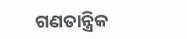ଗଣତାନ୍ତ୍ରିକ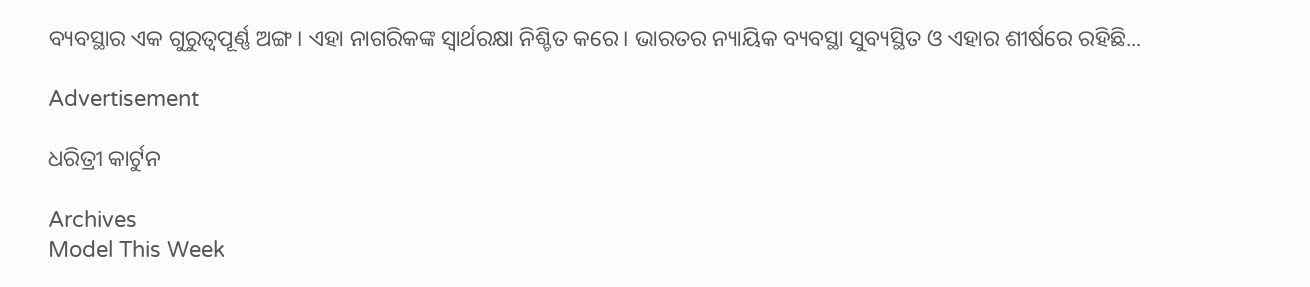ବ୍ୟବସ୍ଥାର ଏକ ଗୁରୁତ୍ୱପୂର୍ଣ୍ଣ ଅଙ୍ଗ। ଏହା ନାଗରିକଙ୍କ ସ୍ବାର୍ଥରକ୍ଷା ନିଶ୍ଚିତ କରେ। ଭାରତର ନ୍ୟାୟିକ ବ୍ୟବସ୍ଥା ସୁବ୍ୟସ୍ଥିତ ଓ ଏହାର ଶୀର୍ଷରେ ରହିଛି...

Advertisement

ଧରିତ୍ରୀ କାର୍ଟୁନ

Archives
Model This Week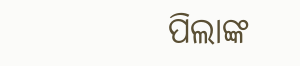ପିଲାଙ୍କ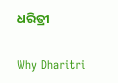ଧରିତ୍ରୀ

Why Dharitri